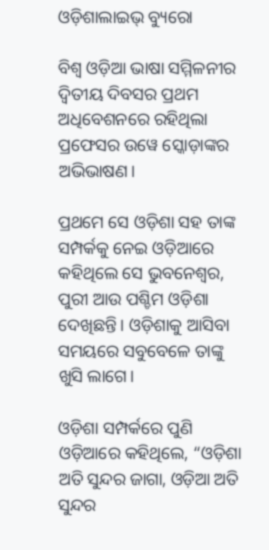ଓଡ଼ିଶାଲାଇଭ୍ ବ୍ୟୁରୋ

ବିଶ୍ୱ ଓଡ଼ିଆ ଭାଷା ସମ୍ମିଳନୀର ଦ୍ୱିତୀୟ ଦିବସର ପ୍ରଥମ ଅଧିବେଶନରେ ରହିଥିଲା ପ୍ରଫେସର ଉୱେ ସ୍କୋଡ଼ାଙ୍କର ଅଭିଭାଷଣ।

ପ୍ରଥମେ ସେ ଓଡ଼ିଶା ସହ ତାଙ୍କ ସମ୍ପର୍କକୁ ନେଇ ଓଡ଼ିଆରେ କହିଥିଲେ ସେ ଭୁବନେଶ୍ୱର, ପୁରୀ ଆଉ ପଶ୍ଚିମ ଓଡ଼ିଶା ଦେଖିଛନ୍ତି। ଓଡ଼ିଶାକୁ ଆସିବା ସମୟରେ ସବୁବେଳେ ତାଙ୍କୁ ଖୁସି ଲାଗେ।

ଓଡ଼ିଶା ସମ୍ପର୍କରେ ପୁଣି ଓଡ଼ିଆରେ କହିଥିଲେ, “ଓଡ଼ିଶା ଅତି ସୁନ୍ଦର ଜାଗା, ଓଡ଼ିଆ ଅତି ସୁନ୍ଦର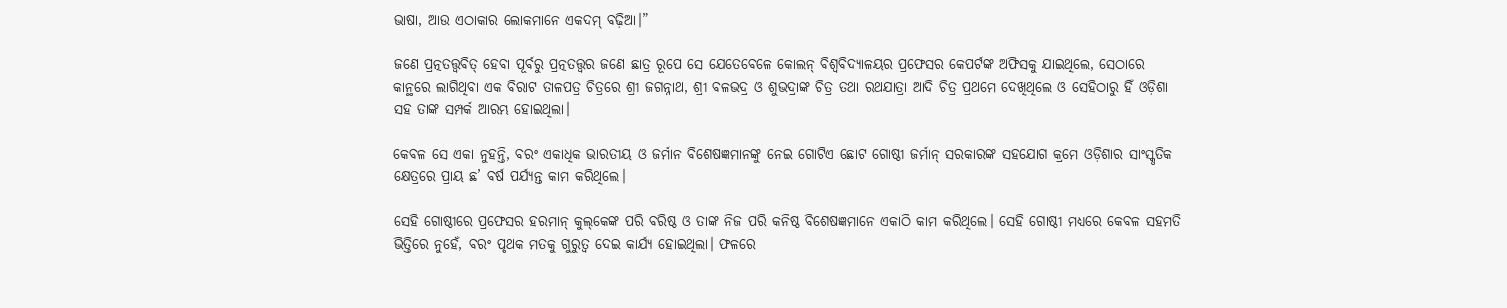ଭାଷା, ଆଉ ଏଠାକାର ଲୋକମାନେ ଏକଦମ୍ ବଢ଼ିଆ।”

ଜଣେ ପ୍ରତ୍ନତତ୍ତ୍ୱବିତ୍ ହେବା ପୂର୍ବରୁ ପ୍ରତ୍ନତତ୍ତ୍ୱର ଜଣେ ଛାତ୍ର ରୂପେ ସେ ଯେତେବେଳେ କୋଲନ୍ ବିଶ୍ୱବିଦ୍ୟାଳୟର ପ୍ରଫେସର କେପର୍ଟଙ୍କ ଅଫିସକୁ ଯାଇଥିଲେ, ସେଠାରେ କାନ୍ଥରେ ଲାଗିଥିବା ଏକ ବିରାଟ ତାଳପତ୍ର ଚିତ୍ରରେ ଶ୍ରୀ ଜଗନ୍ନାଥ, ଶ୍ରୀ ବଳଭଦ୍ର ଓ ଶୁଭଦ୍ରାଙ୍କ ଚିତ୍ର ତଥା ରଥଯାତ୍ରା ଆଦି ଚିତ୍ର ପ୍ରଥମେ ଦେଖିଥିଲେ ଓ ସେହିଠାରୁ ହିଁ ଓଡ଼ିଶା ସହ ତାଙ୍କ ସମ୍ପର୍କ ଆରମ୍ଭ ହୋଇଥିଲା।

କେବଳ ସେ ଏକା ନୁହନ୍ତି, ବରଂ ଏକାଧିକ ଭାରତୀୟ ଓ ଜର୍ମାନ ବିଶେଷଜ୍ଞମାନଙ୍କୁ ନେଇ ଗୋଟିଏ ଛୋଟ ଗୋଷ୍ଠୀ ଜର୍ମାନ୍ ସରକାରଙ୍କ ସହଯୋଗ କ୍ରମେ ଓଡ଼ିଶାର ସାଂସ୍କୃତିକ କ୍ଷେତ୍ରରେ ପ୍ରାୟ ଛ’ ବର୍ଷ ପର୍ଯ୍ୟନ୍ତ କାମ କରିଥିଲେ।

ସେହି ଗୋଷ୍ଠୀରେ ପ୍ରଫେସର ହରମାନ୍‌ କୁଲ୍‌କେଙ୍କ ପରି ବରିଷ୍ଠ ଓ ତାଙ୍କ ନିଜ ପରି କନିଷ୍ଠ ବିଶେଷଜ୍ଞମାନେ ଏକାଠି କାମ କରିଥିଲେ। ସେହି ଗୋଷ୍ଠୀ ମଧ୍ୟରେ କେବଳ ସହମତି ଭିତ୍ତିରେ ନୁହେଁ, ବରଂ ପୃଥକ ମତକୁ ଗୁରୁତ୍ୱ ଦେଇ କାର୍ଯ୍ୟ ହୋଇଥିଲା। ଫଳରେ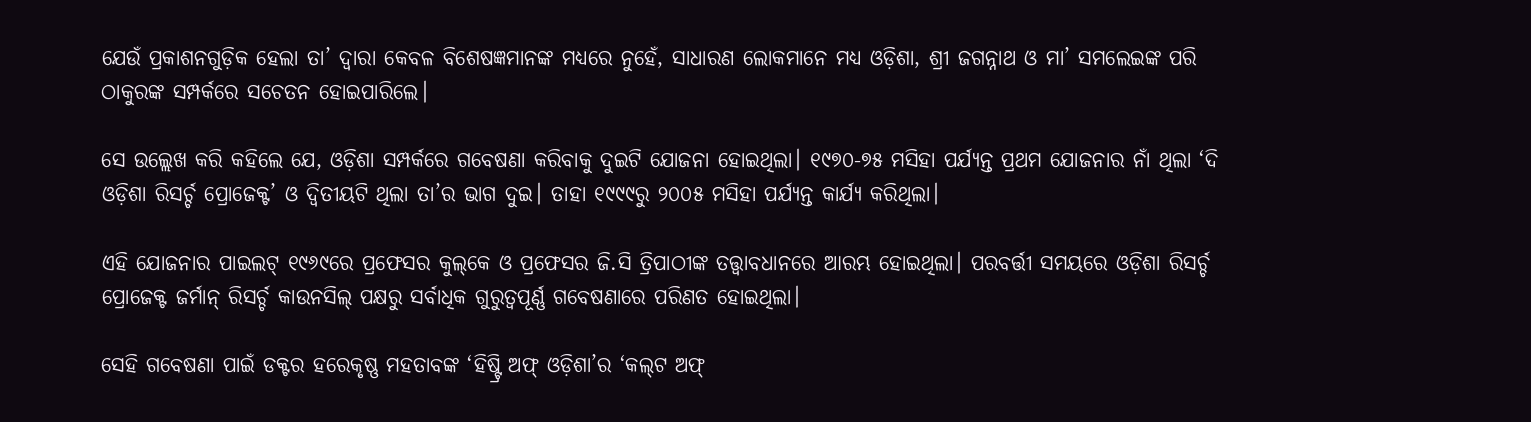ଯେଉଁ ପ୍ରକାଶନଗୁଡ଼ିକ ହେଲା ତା’ ଦ୍ୱାରା କେବଳ ବିଶେଷଜ୍ଞମାନଙ୍କ ମଧ୍ୟରେ ନୁହେଁ, ସାଧାରଣ ଲୋକମାନେ ମଧ୍ୟ ଓଡ଼ିଶା, ଶ୍ରୀ ଜଗନ୍ନାଥ ଓ ମା’ ସମଲେଇଙ୍କ ପରି ଠାକୁରଙ୍କ ସମ୍ପର୍କରେ ସଚେତନ ହୋଇପାରିଲେ।

ସେ ଉଲ୍ଲେଖ କରି କହିଲେ ଯେ, ଓଡ଼ିଶା ସମ୍ପର୍କରେ ଗବେଷଣା କରିବାକୁ ଦୁଇଟି ଯୋଜନା ହୋଇଥିଲା। ୧୯୭୦-୭୫ ମସିହା ପର୍ଯ୍ୟନ୍ତ ପ୍ରଥମ ଯୋଜନାର ନାଁ ଥିଲା ‘ଦି ଓଡ଼ିଶା ରିସର୍ଚ୍ଚ ପ୍ରୋଜେକ୍ଟ’ ଓ ଦ୍ୱିତୀୟଟି ଥିଲା ତା’ର ଭାଗ ଦୁଇ। ତାହା ୧୯୯୯ରୁ ୨୦୦୫ ମସିହା ପର୍ଯ୍ୟନ୍ତ କାର୍ଯ୍ୟ କରିଥିଲା।

ଏହି ଯୋଜନାର ପାଇଲଟ୍ ୧୯୬୯ରେ ପ୍ରଫେସର କୁଲ୍‌କେ ଓ ପ୍ରଫେସର ଜି.ସି ତ୍ରିପାଠୀଙ୍କ ତତ୍ତ୍ୱାବଧାନରେ ଆରମ୍ଭ ହୋଇଥିଲା। ପରବର୍ତ୍ତୀ ସମୟରେ ଓଡ଼ିଶା ରିସର୍ଚ୍ଚ ପ୍ରୋଜେକ୍ଟ ଜର୍ମାନ୍ ରିସର୍ଚ୍ଚ କାଉନସିଲ୍ ପକ୍ଷରୁ ସର୍ବାଧିକ ଗୁରୁତ୍ୱପୂର୍ଣ୍ଣ ଗବେଷଣାରେ ପରିଣତ ହୋଇଥିଲା।

ସେହି ଗବେଷଣା ପାଇଁ ଡକ୍ଟର ହରେକୃଷ୍ଣ ମହତାବଙ୍କ ‘ହିଷ୍ଟ୍ରି ଅଫ୍ ଓଡ଼ିଶା’ର ‘କଲ୍‌ଟ ଅଫ୍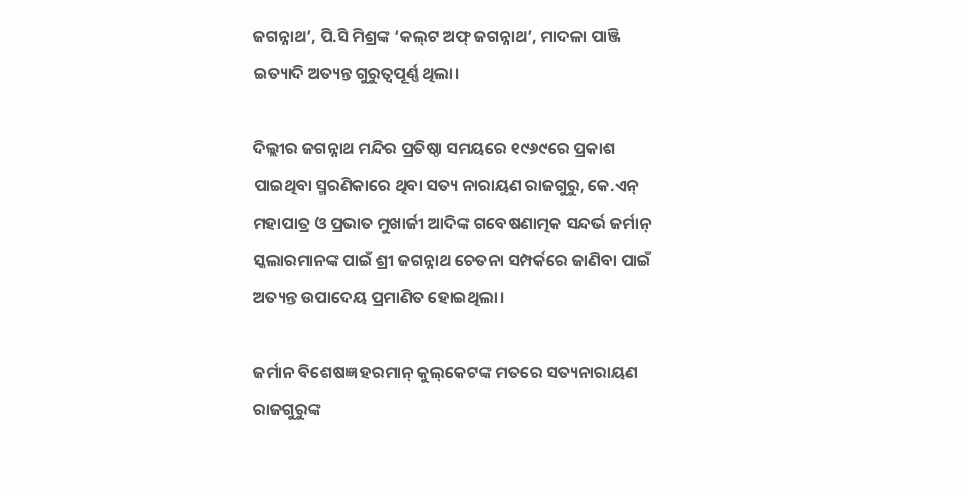ଜଗନ୍ନାଥ’, ପି.ସି ମିଶ୍ରଙ୍କ ‘କଲ୍‌ଟ ଅଫ୍ ଜଗନ୍ନାଥ’, ମାଦଳା ପାଞ୍ଜି ଇତ୍ୟାଦି ଅତ୍ୟନ୍ତ ଗୁରୁତ୍ୱପୂର୍ଣ୍ଣ ଥିଲା।

ଦିଲ୍ଲୀର ଜଗନ୍ନାଥ ମନ୍ଦିର ପ୍ରତିଷ୍ଠା ସମୟରେ ୧୯୬୯ରେ ପ୍ରକାଶ ପାଇଥିବା ସ୍ମରଣିକାରେ ଥିବା ସତ୍ୟ ନାରାୟଣ ରାଜଗୁରୁ, କେ.ଏନ୍ ମହାପାତ୍ର ଓ ପ୍ରଭାତ ମୁଖାର୍ଜୀ ଆଦିଙ୍କ ଗବେଷଣାତ୍ମକ ସନ୍ଦର୍ଭ ଜର୍ମାନ୍ ସ୍କଲାରମାନଙ୍କ ପାଇଁ ଶ୍ରୀ ଜଗନ୍ନାଥ ଚେତନା ସମ୍ପର୍କରେ ଜାଣିବା ପାଇଁ ଅତ୍ୟନ୍ତ ଉପାଦେୟ ପ୍ରମାଣିତ ହୋଇଥିଲା।

ଜର୍ମାନ ବିଶେଷଜ୍ଞ ହରମାନ୍ କୁଲ୍‌କେଟଙ୍କ ମତରେ ସତ୍ୟନାରାୟଣ ରାଜଗୁରୁଙ୍କ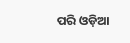ପରି ଓଡ଼ିଆ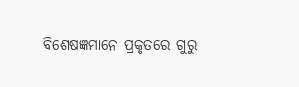ବିଶେଷଜ୍ଞମାନେ ପ୍ରକୃତରେ ଗୁରୁ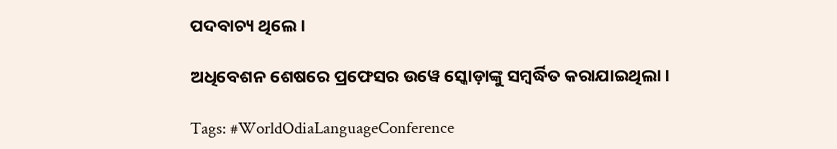ପଦବାଚ୍ୟ ଥିଲେ।

ଅଧିବେଶନ ଶେଷରେ ପ୍ରଫେସର ଉୱେ ସ୍କୋଡ଼ାଙ୍କୁ ସମ୍ବର୍ଦ୍ଧିତ କରାଯାଇଥିଲା।

Tags: #WorldOdiaLanguageConference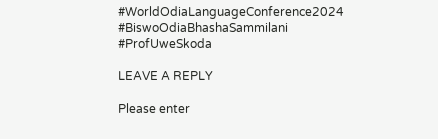#WorldOdiaLanguageConference2024 #BiswoOdiaBhashaSammilani #ProfUweSkoda

LEAVE A REPLY

Please enter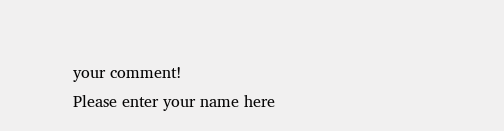your comment!
Please enter your name here